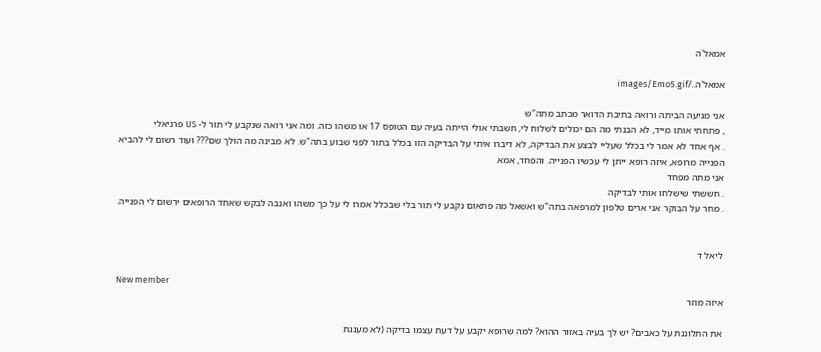אמאל'ה

אמאל'ה../images/Emo5.gif

אני מגיעה הביתה ורואה בתיבת הדואר מכתב מתה"ש
, פתחתי אותו מייד, לא הבנתי מה הם יכולים לשלוח לי, חשבתי אולי הייתה בעיה עם הטופס 17 או משהו כזה. ומה אני רואה שנקבע לי תור ל- US פרניאלי
. אף אחד לא אמר לי בכלל שעליי לבצע את הבדיקה, לא דיברו איתי על הבדיקה הזו בכלל בתור לפני שבוע בתה"ש. לא מבינה מה הולך שם??? ועוד רשום לי להביא הפנייה מרופא, איזה רופא ייתן לי עכשיו הפנייה. והפחד, אמא
אני מתה מפחד
. חששתי שישלחו אותי לבדיקה
. מחר על הבוקר אני ארים טלפון למרפאה בתה"ש ואשאל מה פתאום נקבע לי תור בלי שבכלל אמרו לי על כך משהו ואנבה לבקש שאחד הרופאים ירשום לי הפנייה.


ליאל ד

New member
איזה מוזר

את התלוננת על כאבים? יש לך בעיה באזור ההוא? למה שרופא יקבע על דעת עצמו בדיקה (לא מענגת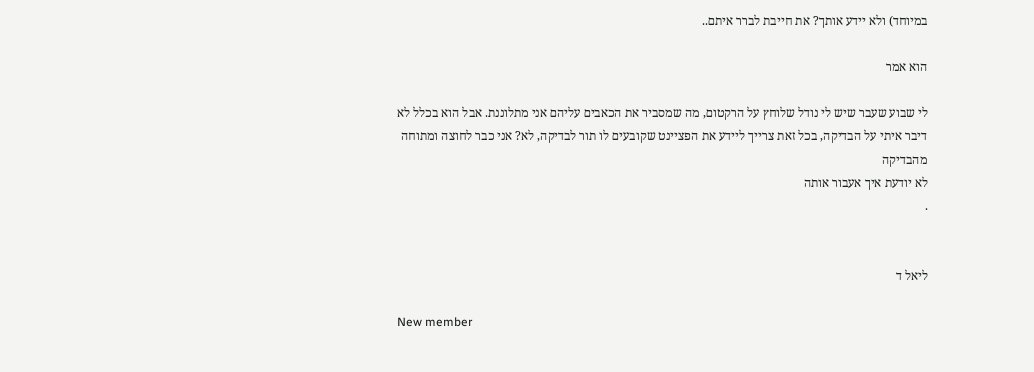במיוחד) ולא יידע אותך? את חייבת לברר איתם..

הוא אמר

לי שבוע שעבר שיש לי נודל שלוחץ על הרקטום, מה שמסביר את הכאבים עליהם אני מתלוננת. אבל הוא בכלל לא דיבר איתי על הבדיקה, בכל זאת צרייך ליידע את הפציינט שקובעים לו תור לבדיקה, לא? אני כבר לחוצה ומתוחה מהבדיקה
לא יודעת איך אעבור אותה
.


ליאל ד

New member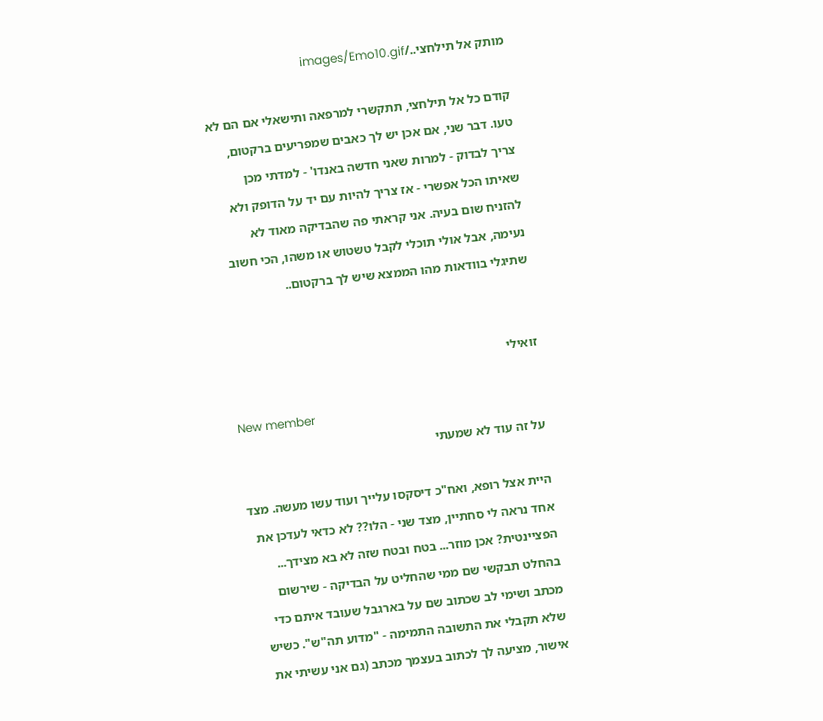מותק אל תילחצי../images/Emo10.gif

קודם כל אל תילחצי, תתקשרי למרפאה ותישאלי אם הם לא טעו. דבר שני, אם אכן יש לך כאבים שמפריעים ברקטום, צריך לבדוק - למרות שאני חדשה באנדו' - למדתי מכן שאיתו הכל אפשרי - אז צריך להיות עם יד על הדופק ולא להזניח שום בעיה. אני קראתי פה שהבדיקה מאוד לא נעימה, אבל אולי תוכלי לקבל טשטוש או משהו, הכי חשוב שתיגלי בוודאות מהו הממצא שיש לך ברקטום..


זואילי

New member
על זה עוד לא שמעתי

היית אצל רופא, ואח"כ דיסקסו עלייך ועוד עשו מעשה. מצד אחד נראה לי סחתיין, מצד שני - הלו?? לא כדאי לעדכן את הפציינטית? אכן מוזר... בטח ובטח שזה לא בא מצידך... בהחלט תבקשי שם ממי שהחליט על הבדיקה - שירשום מכתב ושימי לב שכתוב שם על בארגבל שעובד איתם כדי שלא תקבלי את התשובה התמימה - "מדוע תה"ש". כשיש אישור, מציעה לך לכתוב בעצמך מכתב (גם אני עשיתי את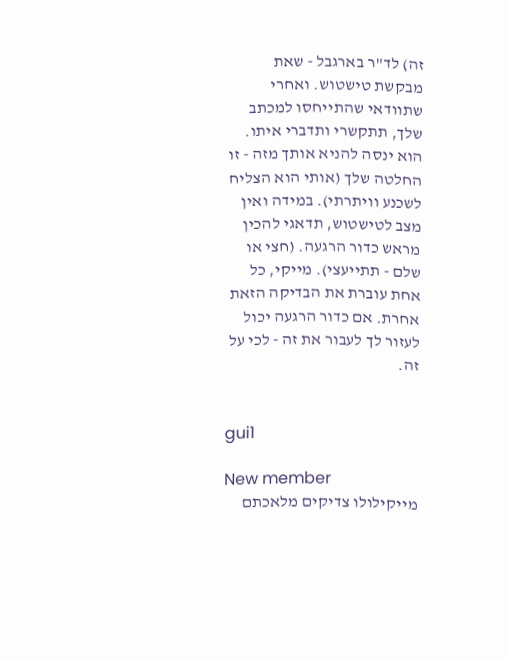זה) לד"ר בארגבל - שאת מבקשת טישטוש. ואחרי שתוודאי שהתייחסו למכתב שלך, תתקשרי ותדברי איתו. הוא ינסה להניא אותך מזה - זו החלטה שלך (אותי הוא הצליח לשכנע וויתרתי). במידה ואין מצב לטישטוש, תדאגי להכין מראש כדור הרגעה. (חצי או שלם - תתייעצי). מייקי, כל אחת עוברת את הבדיקה הזאת אחרת. אם כדור הרגעה יכול לעזור לך לעבור את זה - לכי על זה.


gui1

New member
מייקילולו צדיקים מלאכתם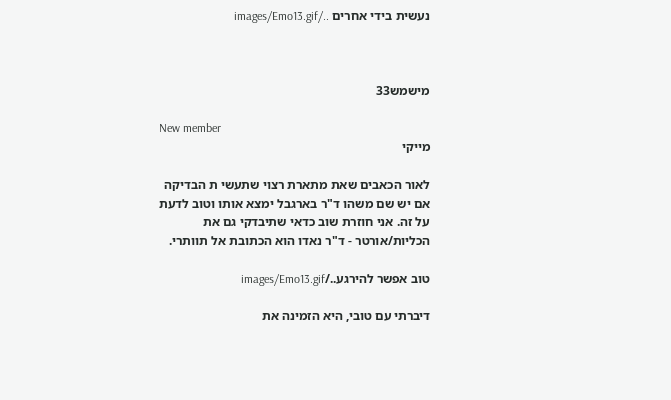נעשית בידי אחרים ../images/Emo13.gif



מישמש33

New member
מייקי

לאור הכאבים שאת מתארת רצוי שתעשי ת הבדיקה אם יש שם משהו ד"ר בארגבל ימצא אותו וטוב לדעת על זה. אני חוזרת שוב כדאי שתיבדקי גם את הכליות/אורטר - ד"ר נאדו הוא הכתובת אל תוותרי.

טוב אפשר להירגע../images/Emo13.gif

דיברתי עם טובי, היא הזמינה את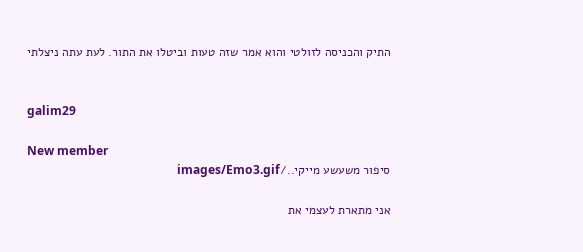התיק והכניסה לזולטי והוא אמר שזה טעות וביטלו את התור. לעת עתה ניצלתי


galim29

New member
סיפור משעשע מייקי../images/Emo3.gif

אני מתארת לעצמי את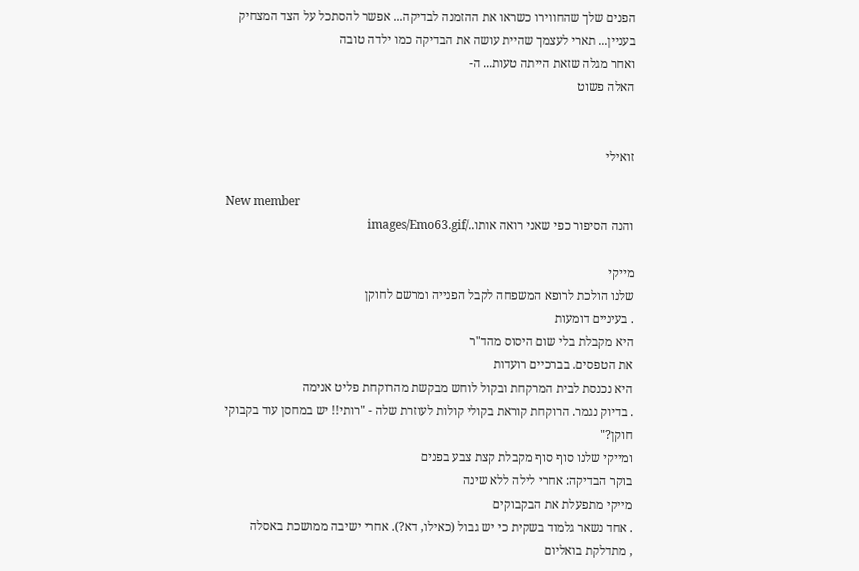הפנים שלך שהחווירו כשראו את ההזמנה לבדיקה... אפשר להסתכל על הצד המצחיק בעניין... תארי לעצמך שהיית עושה את הבדיקה כמו ילדה טובה
ואחר מגלה שזאת הייתה טעות... ה-
האלה פשוט


זואילי

New member
והנה הסיפור כפי שאני רואה אותו../images/Emo63.gif

מייקי
שלנו הולכת לרופא המשפחה לקבל הפנייה ומרשם לחוקן
. בעיניים דומעות
היא מקבלת בלי שום היסוס מהד"ר
את הטפסים. בברכיים רועדות
היא נכנסת לבית המרקחת ובקול לוחש מבקשת מהרוקחת פליט אנימה
. בדיוק נגמר. הרוקחת קוראת בקולי קולות לעוזרת שלה - "רותי!! יש במחסן עוד בקבוקי חוקן?"
ומייקי שלנו סוף סוף מקבלת קצת צבע בפנים
בוקר הבדיקה: אחרי לילה ללא שינה
מייקי מתפעלת את הבקבוקים
. אחד נשאר גלמוד בשקית כי יש גבול (כאילו, דא?). אחרי ישיבה ממושכת באסלה
, מתדלקת בואליום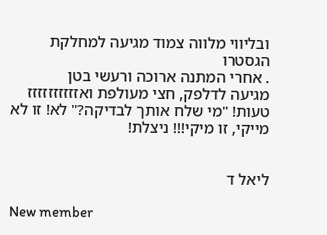ובליווי מלווה צמוד מגיעה למחלקת הגסטרו
. אחרי המתנה ארוכה ורעשי בטן
מגיעה לדלפק, חצי מעולפת ואזזזזזזזזזז טעות! "מי שלח אותך לבדיקה?" לא! זו לא מייקי, זו מיקי!!! ניצלת!


ליאל ד

New member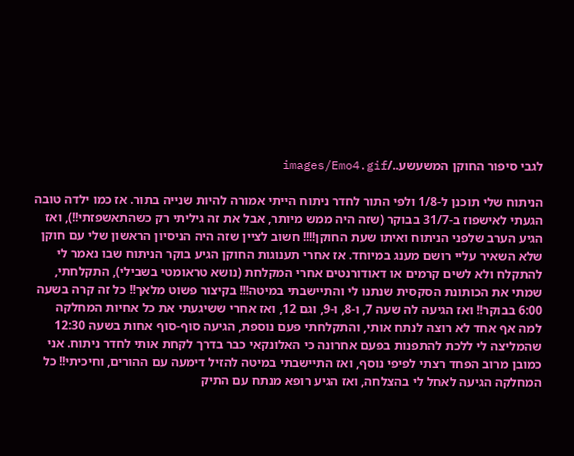לגבי סיפור החוקן המשעשע../images/Emo4.gif

הניתוח שלי תוכנן ל-1/8 ולפי התור לחדר ניתוח הייתי אמורה להיות שנייה בתור. אז כמו ילדה טובה הגעתי לאישפוז ב-31/7 בבוקר (שזה היה ממש מיותר, אבל את זה גיליתי רק כשהתאשפזתי!!), ואז הגיע הערב שלפני הניתוח ואיתו שעת החוקן!!!! חשוב לציין שזה היה הניסיון הראשון שלי עם חוקן שלא השאיר עליי רושם מענג במיוחד. אז אחרי תענוגות החוקן הגיע בוקר הניתוח שבו נאמר לי להתקלח ולא לשים קרמים או דאודורנטים אחרי המקלחת (נושא טראומטי בשבילי), התקלחתי, שמתי את הכותונת הסקסית שנתנו לי והתיישבתי במיטה!!! בקיצור פשוט מלאך!! כל זה קרה בשעה 6:00 בבוקר!! ואז הגיעה לה שעה 7, ו-8, ו-9, וגם 12, ואז אחרי ששיגעתי את כל אחיות המחלקה למה אף אחד לא רוצה לנתח אותי, והתקלחתי פעם נוספת, הגיעה סוף-סוף אחות בשעה 12:30 שהמליצה לי ללכת להתפנות בפעם אחרונה כי האלונקאי כבר בדרך לקחת אותי לחדר ניתוח. אני כמובן מרוב הפחד רצתי לפיפי נוסף, ואז התיישבתי במיטה להזיל דימעה עם ההורים, וחיכיתי!! כל המחלקה הגיעה לאחל לי בהצלחה, ואז הגיע רופא מנתח עם התיק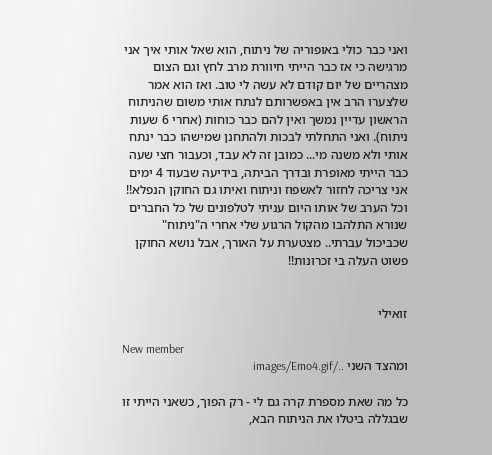ואני כבר כולי באופוריה של ניתוח, הוא שאל אותי איך אני מרגישה כי אז כבר הייתי חיוורת מרב לחץ וגם הצום מצהריים של יום קודם לא עשה לי טוב. ואז הוא אמר שלצערו הרב אין באפשרותם לנתח אותי משום שהניתוח הראשון עדיין נמשך ואין להם כבר כוחות (אחרי 6 שעות ניתוח). ואני התחלתי לבכות ולהתחנן שמישהו כבר ינתח אותי ולא משנה מי... כמובן זה לא עבד, וכעבור חצי שעה כבר הייתי מאופרת ובדרך הביתה, בידיעה שבעוד 4 ימים אני צריכה לחזור לאשפוז וניתוח ואיתו גם החוקן הנפלא!! וכל הערב של אותו היום עניתי לטלפונים של כל החברים שנורא התלהבו מהקול הרגוע שלי אחרי ה"ניתוח" שכביכול עברתי.. מצטערת על האורך, אבל נושא החוקן פשוט העלה בי זכרונות!!


זואילי

New member
ומהצד השני ../images/Emo4.gif

כל מה שאת מספרת קרה גם לי - רק הפוך, כשאני הייתי זו שבגללה ביטלו את הניתוח הבא,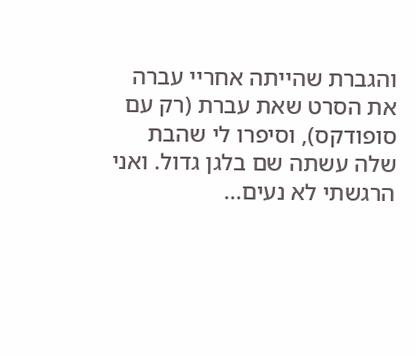והגברת שהייתה אחריי עברה את הסרט שאת עברת (רק עם סופודקס), וסיפרו לי שהבת שלה עשתה שם בלגן גדול. ואני הרגשתי לא נעים...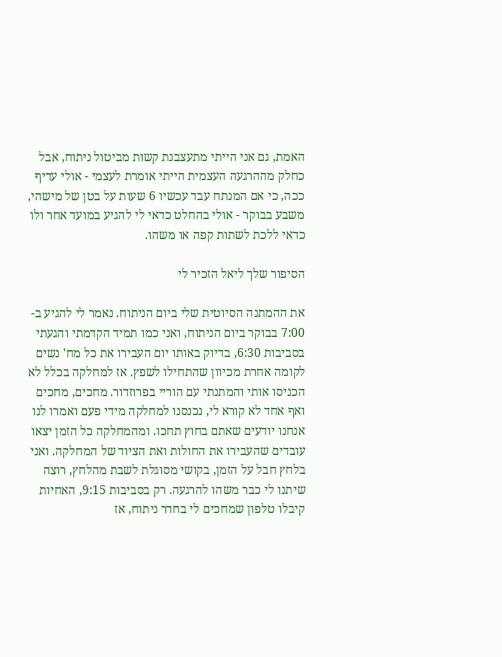האמת, גם אני הייתי מתעצבנת קשות מביטול ניתוח, אבל כחלק מההרגעה העצמית הייתי אומרת לעצמי - אולי עדיף ככה, כי אם המנתח עבד עכשיו 6 שעות על בטן של מישהי, משבע בבוקר - אולי בהחלט כדאי לי להגיע במועד אחר ולו כדאי ללכת לשתות קפה או משהו.

הסיפור שלך ליאל הזכיר לי

את ההמתנה הסיוטית שלי ביום הניתוח. נאמר לי להגיע ב- 7:00 בבוקר ביום הניתוח, ואני כמו תמיד הקדמתי והגעתי בסביבות 6:30, בדיוק באותו יום העבירו את כל מח' נשים לקומה אחרת מכיוון שהתחילו לשפץ. אז למחלקה בכלל לא הכניסו אותי והמתנתי עם הוריי בפרוזדור. מחכים, מחכים ואף אחד לא קורא לי, נכנסנו למחלקה מידי פעם ואמרו לנו אנחנו יודעים שאתם בחוץ תחכו. ומהמחלקה כל הזמן יצאו עובדים שהעבירו את החולות ואת הציוד של המחלקה. ואני בלחץ חבל על הזמן, בקושי מסוגלת לשבת מהלחץ, רוצה שיתנו לי כבר משהו להרגעה. רק בסביבות 9:15, האחיות קיבלו טלפון שמחכים לי בחדר ניתוח, אז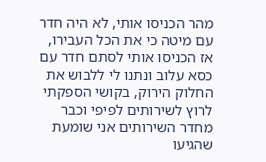מהר הכניסו אותי, לא היה חדר עם מיטה כי את הכל העבירו, אז הכניסו אותי לסתם חדר עם כסא עלוב ונתנו לי ללבוש את החלוק הירוק, בקושי הספקתי לרוץ לשירותים לפיפי וכבר מחדר השירותים אני שומעת שהגיעו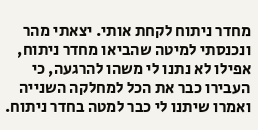מחדר ניתוח לקחת אותי. יצאתי מהר ונכנסתי למיטה שהביאו מחדר ניתוח, אפילו לא נתנו לי משהו להרגעה, כי העבירו כבר את הכל למחלקה השנייה ואמרו שיתנו לי כבר למטה בחדר ניתוח.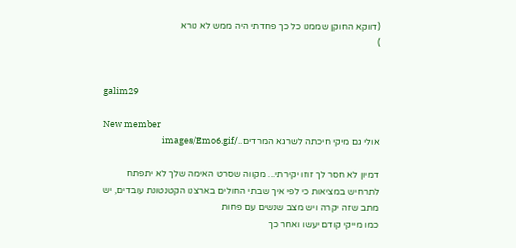(דווקא החוקן שממנו כל כך פחדתי היה ממש לא נורא
)


galim29

New member
אולי גם מיקי חיכתה לשרגא המרדים../images/Emo6.gif

דמיון לא חסר לך זוזו יקירתי... מקווה שסרט האימה שלך לא יתפתח לתרחיש במציאות כי לפי איך שבתי החולים בארצנו הקטנטונת עובדים, יש מתב שזה יקרה ויש מצב שנשים עם פחות
כמו מייקי קודם יעשו ואחר כך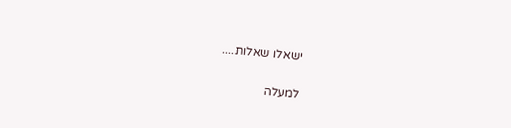ישאלו שאלות....

למעלה